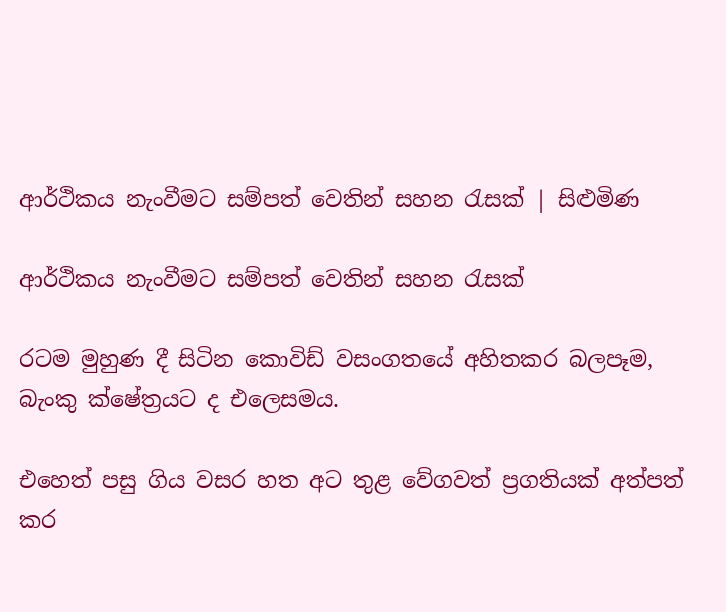ආර්ථිකය නැංවීමට සම්පත් වෙතින් සහන රැසක් | සිළුමිණ

ආර්ථිකය නැංවීමට සම්පත් වෙතින් සහන රැසක්

රටම මුහුණ දී සිටින කොවිඩ් වසංගතයේ අහිතකර බලපෑම, බැංකු ක්ෂේත්‍රයට ද එලෙසමය.

එහෙත් පසු ගිය වසර හත අට තුළ වේගවත් ප්‍රගතියක් අත්පත් කර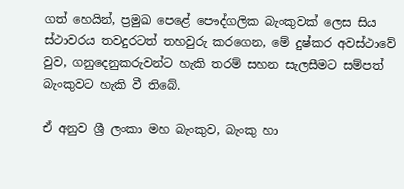ගත් හෙයින්, ප්‍රමුඛ පෙළේ පෞද්ගලික බැංකුවක් ලෙස සිය ස්ථාවරය තවදුරටත් තහවුරු කරගෙන, මේ දුෂ්කර අවස්ථාවේ වුව, ගනුදෙනුකරුවන්ට හැකි තරම් සහන සැලසීමට සම්පත් බැංකුවට හැකි වී තිබේ.

ඒ අනුව ශ්‍රී ලංකා මහ බැංකුව, බැංකු හා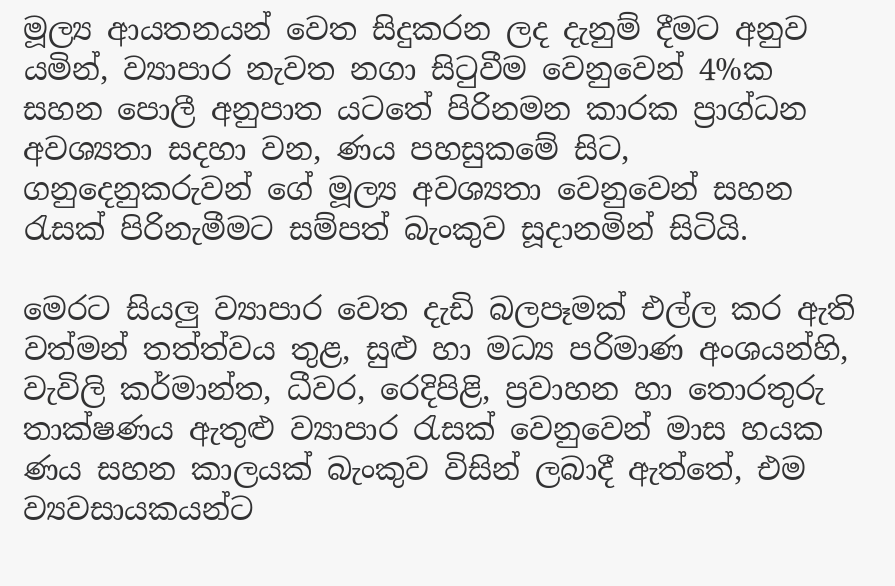මූල්‍ය ආයතනයන් වෙත සිදුකරන ලද දැනුම් දීමට අනුව යමින්, ව්‍යාපාර නැවත නගා සිටුවීම වෙනුවෙන් 4%ක සහන පොලී අනුපාත යටතේ පිරිනමන කාරක ප්‍රාග්ධන අවශ්‍යතා සදහා වන, ණය පහසුකමේ සිට, ගනුදෙනුකරුවන් ගේ මූල්‍ය අවශ්‍යතා වෙනුවෙන් සහන රැසක් පිරිනැමීමට සම්පත් බැංකුව සූදානමින් සිටියි.

මෙරට සියලු ව්‍යාපාර වෙත දැඩි බලපෑමක් එල්ල කර ඇති වත්මන් තත්ත්වය තුළ, සුළු හා මධ්‍ය පරිමාණ අංශයන්හි, වැවිලි කර්මාන්ත, ධීවර, රෙදිපිළි, ප්‍රවාහන හා තොරතුරු තාක්ෂණය ඇතුළු ව්‍යාපාර රැසක් වෙනුවෙන් මාස හයක ණය සහන කාලයක් බැංකුව විසින් ලබාදී ඇත්තේ, එම ව්‍යවසායකයන්ට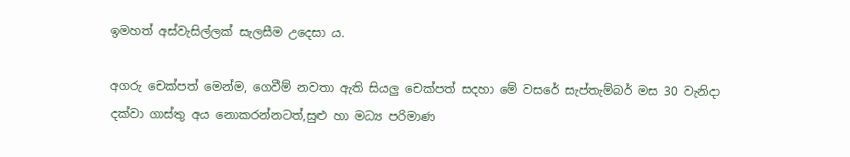ඉමහත් අස්වැසිල්ලක් සැලසීම උදෙසා ය.

අගරු චෙක්පත් මෙන්ම, ගෙවීම් නවතා ඇති සියලු චෙක්පත් සදහා මේ වසරේ සැප්තැම්බර් මස 30 වැනිදා දක්වා ගාස්තු අය නොකරන්නටත්,සුළු හා මධ්‍ය පරිමාණ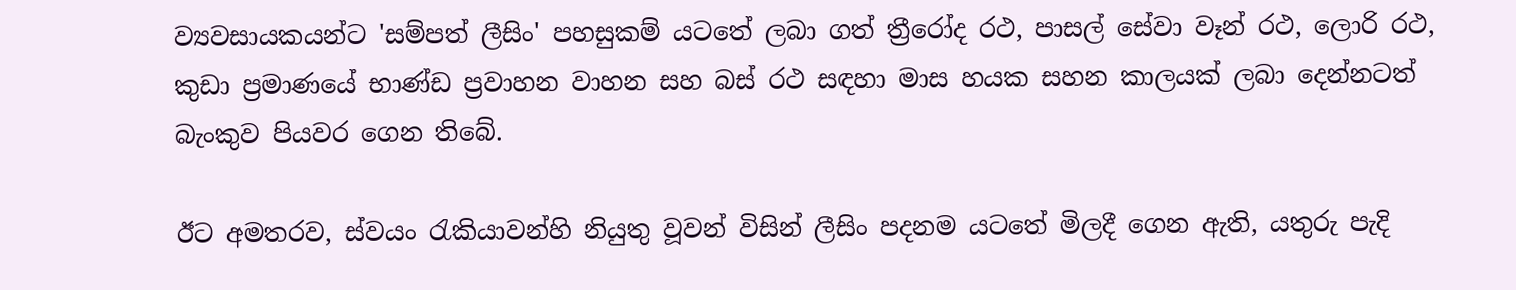ව්‍යවසායකයන්ට 'සම්පත් ලීසිං' පහසුකම් යටතේ ලබා ගත් ත්‍රීරෝද රථ, පාසල් සේවා වෑන් රථ, ලොරි රථ, කුඩා ප්‍රමාණයේ භාණ්ඩ ප්‍රවාහන වාහන සහ බස් රථ සඳහා මාස හයක සහන කාලයක් ලබා දෙන්නටත් බැංකුව පියවර ගෙන තිබේ.

ඊට අමතරව, ස්වයං රැකියාවන්හි නියුතු වූවන් විසින් ලීසිං පදනම යටතේ මිලදී ගෙන ඇති, යතුරු පැදි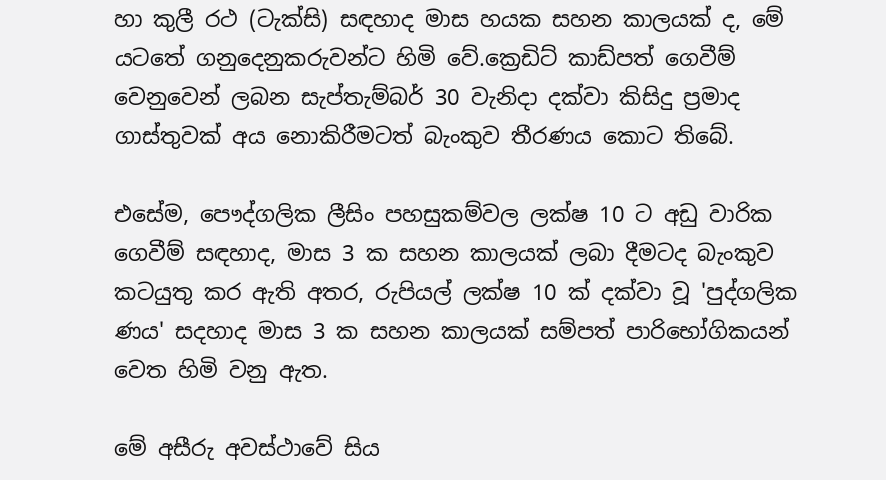හා කුලී රථ (ටැක්සි) සඳහාද මාස හයක සහන කාලයක් ද, මේ යටතේ ගනුදෙනුකරුවන්ට හිමි වේ.ක්‍රෙඩිට් කාඩ්පත් ගෙවීම් වෙනුවෙන් ලබන සැප්තැම්බර් 30 වැනිදා දක්වා කිසිදු ප්‍රමාද ගාස්තුවක් අය නොකිරීමටත් බැංකුව තීරණය කොට තිබේ.

එසේම, පෞද්ගලික ලීසිං පහසුකම්වල ලක්ෂ 10 ට අඩු වාරික ගෙවීම් සඳහාද, මාස 3 ක සහන කාලයක් ලබා දීමටද බැංකුව කටයුතු කර ඇති අතර, රුපියල් ලක්ෂ 10 ක් දක්වා වූ 'පුද්ගලික ණය' සදහාද මාස 3 ක සහන කාලයක් සම්පත් පාරිභෝගිකයන් වෙත හිමි වනු ඇත.

මේ අසීරු අවස්ථාවේ සිය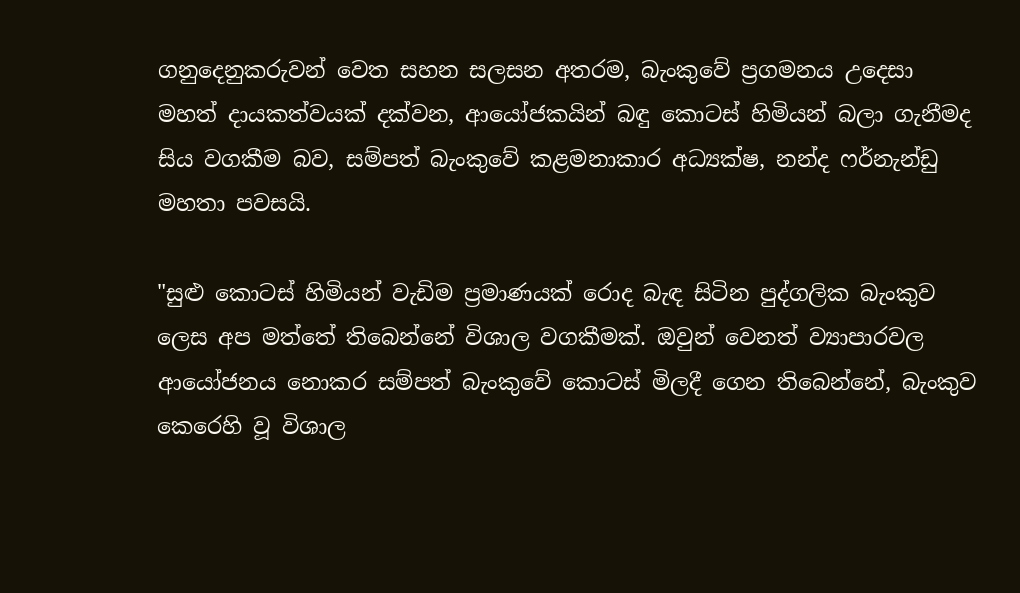ගනුදෙනුකරුවන් වෙත සහන සලසන අතරම, බැංකුවේ ප්‍රගමනය උදෙසා මහත් දායකත්වයක් දක්වන, ආයෝජකයින් බඳු කොටස් හිමියන් බලා ගැනීමද සිය වගකීම බව, සම්පත් බැංකුවේ කළමනාකාර අධ්‍යක්ෂ, නන්ද ෆර්නැන්ඩු මහතා පවසයි.

"සුළු කොටස් හිමියන් වැඩිම ප්‍රමාණයක් රොද බැඳ සිටින පුද්ගලික බැංකුව ලෙස අප මත්තේ තිබෙන්නේ විශාල වගකීමක්. ඔවුන් වෙනත් ව්‍යාපාරවල ආයෝජනය නොකර සම්පත් බැංකුවේ කොටස් මිලදී ගෙන තිබෙන්නේ, බැංකුව කෙරෙහි වූ විශාල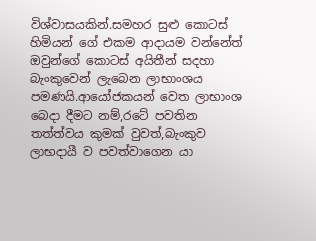විශ්වාසයකින්.සමහර සුළු කොටස් හිමියන් ගේ එකම ආදායම වන්නේත් ඔවුන්ගේ කොටස් අයිතීන් සදහා බැංකුවෙන් ලැබෙන ලාභාංශය පමණයි.ආයෝජකයන් වෙත ලාභාංශ බෙදා දීමට නම්,රටේ පවතින තත්ත්වය කුමක් වුවත්,බැංකුව ලාභදායී ව පවත්වාගෙන යා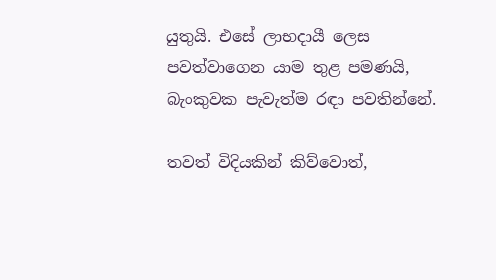යුතුයි. එසේ ලාභදායී ලෙස පවත්වාගෙන යාම තුළ පමණයි, බැංකුවක පැවැත්ම රඳා පවතින්නේ.

තවත් විදියකින් කිව්වොත්,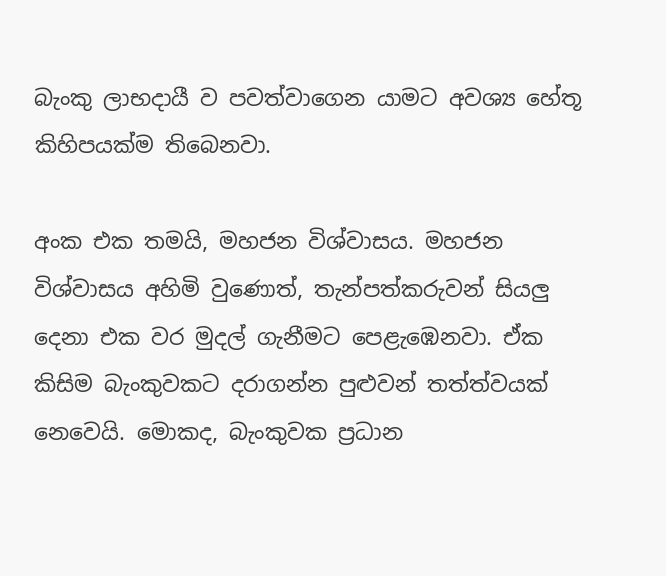බැංකු ලාභදායී ව පවත්වාගෙන යාමට අවශ්‍ය හේතූ කිහිපයක්ම තිබෙනවා.

අංක එක තමයි, මහජන විශ්වාසය. මහජන විශ්වාසය අහිමි වුණොත්, තැන්පත්කරුවන් සියලු දෙනා එක වර මුදල් ගැනීමට පෙළැඹෙනවා. ඒක කිසිම බැංකුවකට දරාගන්න පුළුවන් තත්ත්වයක් නෙවෙයි. මොකද, බැංකුවක ප්‍රධාන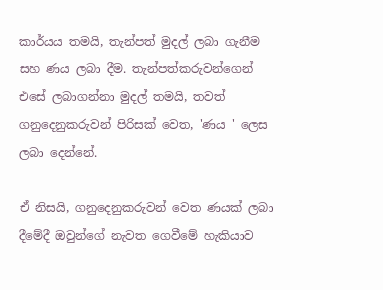කාර්යය තමයි, තැන්පත් මුදල් ලබා ගැනීම සහ ණය ලබා දීම. තැන්පත්කරුවන්ගෙන් එසේ ලබාගන්නා මුදල් තමයි, තවත් ගනුදෙනුකරුවන් පිරිසක් වෙත, 'ණය ' ලෙස ලබා දෙන්නේ.

ඒ නිසයි, ගනුදෙනුකරුවන් වෙත ණයක් ලබා දීමේදී ඔවුන්ගේ නැවත ගෙවීමේ හැකියාව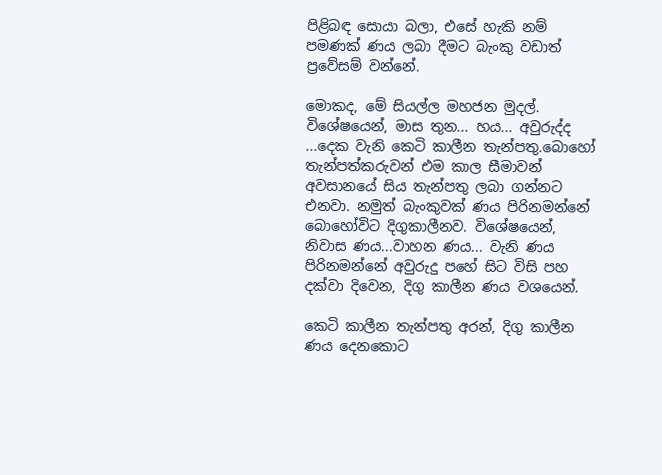පිළිබඳ සොයා බලා, එසේ හැකි නම් පමණක් ණය ලබා දීමට බැංකු වඩාත් ප්‍රවේසම් වන්නේ.

මොකද, මේ සියල්ල මහජන මුදල්. විශේෂයෙන්, මාස තුන... හය... අවුරුද්ද ...දෙක වැනි කෙටි කාලීන තැන්පතු.බොහෝ තැන්පත්කරුවන් එම කාල සීමාවන් අවසානයේ සිය තැන්පතු ලබා ගන්නට එනවා. නමුත් බැංකුවක් ණය පිරිනමන්නේ බොහෝවිට දිගුකාලීනව. විශේෂයෙන්, නිවාස ණය...වාහන ණය... වැනි ණය පිරිනමන්නේ අවුරුදු පහේ සිට විසි පහ දක්වා දිවෙන, දිගු කාලීන ණය වශයෙන්.

කෙටි කාලීන තැන්පතු අරන්, දිගු කාලීන ණය දෙනකොට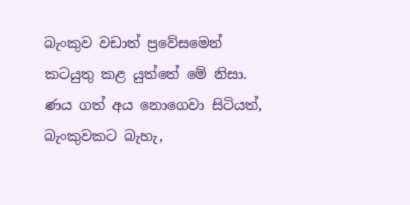බැංකුව වඩාත් ප්‍රවේසමෙන් කටයුතු කළ යුත්තේ මේ නිසා. ණය ගත් අය නොගෙවා සිටියත්, බැංකුවකට බැහැ,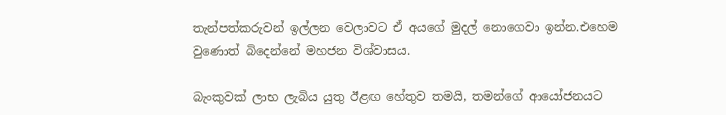තැන්පත්කරුවන් ඉල්ලන වෙලාවට ඒ අයගේ මුදල් නොගෙවා ඉන්න.එහෙම වුණොත් බිදෙන්නේ මහජන විශ්වාසය.

බැංකුවක් ලාභ ලැබිය යුතු ඊළඟ හේතුව තමයි, තමන්ගේ ආයෝජනයට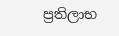ප්‍රතිලාභ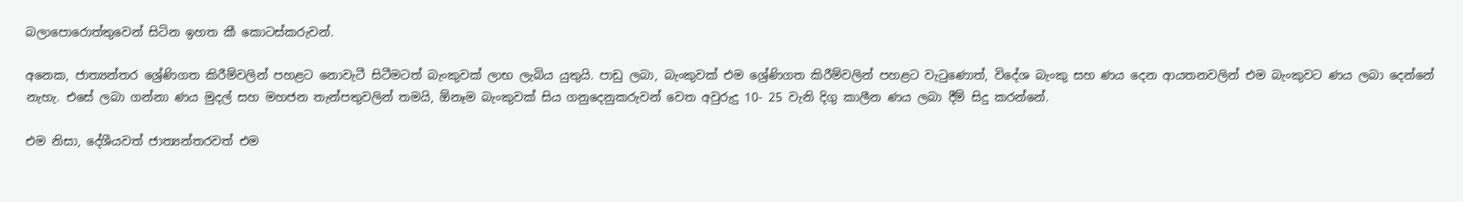බලාපොරොත්තුවෙන් සිටින ඉහත කී කොටස්කරුවන්.

අනෙක, ජාත්‍යන්තර ශ්‍රේණිගත කිරීම්වලින් පහළට නොවැටී සිටීමටත් බැංකුවක් ලාභ ලැබිය යුතුයි. පාඩු ලබා, බැංකුවක් එම ශ්‍රේණිගත කිරීම්වලින් පහළට වැටුණොත්, විදේශ බැංකු සහ ණය දෙන ආයතනවලින් එම බැංකුවට ණය ලබා දෙන්නේ නැහැ. එසේ ලබා ගන්නා ණය මුදල් සහ මහජන තැන්පතුවලින් තමයි, ඕනෑම බැංකුවක් සිය ගනුදෙනුකරුවන් වෙත අවුරුදු 10- 25 වැනි දිගු කාලීන ණය ලබා දීම් සිදු කරන්නේ.

එම නිසා, දේශීයවත් ජාත්‍යන්තරවත් එම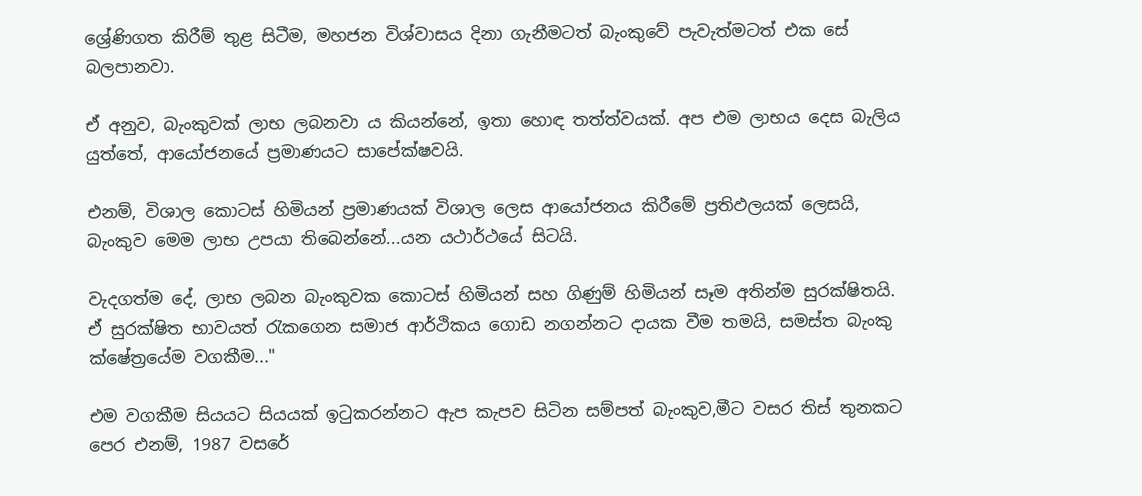ශ්‍රේණිගත කිරීම් තුළ සිටීම, මහජන විශ්වාසය දිනා ගැනීමටත් බැංකුවේ පැවැත්මටත් එක සේ බලපානවා.

ඒ අනුව, බැංකුවක් ලාභ ලබනවා ය කියන්නේ, ඉතා හොඳ තත්ත්වයක්. අප එම ලාභය දෙස බැලිය යුත්තේ, ආයෝජනයේ ප්‍රමාණයට සාපේක්ෂවයි.

එනම්, විශාල කොටස් හිමියන් ප්‍රමාණයක් විශාල ලෙස ආයෝජනය කිරීමේ ප්‍රතිඵලයක් ලෙසයි, බැංකුව මෙම ලාභ උපයා තිබෙන්නේ...යන යථාර්ථයේ සිටයි.

වැදගත්ම දේ, ලාභ ලබන බැංකුවක කොටස් හිමියන් සහ ගිණුම් හිමියන් සෑම අතින්ම සුරක්ෂිතයි. ඒ සුරක්ෂිත භාවයත් රැකගෙන සමාජ ආර්ථිකය ගොඩ නගන්නට දායක වීම තමයි, සමස්ත බැංකු ක්ෂේත්‍රයේම වගකීම..."

එම වගකීම සියයට සියයක් ඉටුකරන්නට ඇප කැපව සිටින සම්පත් බැංකුව,මීට වසර තිස් තුනකට පෙර එනම්, 1987 වසරේ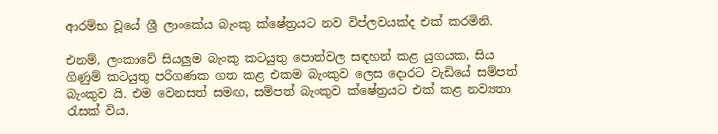ආරම්භ වූයේ ශ්‍රී ලාංකේය බැංකු ක්ෂේත්‍රයට නව විප්ලවයක්ද එක් කරමිනි.

එනම්, ලංකාවේ සියලුම බැංකු කටයුතු පොත්වල සඳහන් කළ යුගයක, සිය ගිණුම් කටයුතු පරිගණක ගත කළ එකම බැංකුව ලෙස දොරට වැඩියේ සම්පත් බැංකුව යි. එම වෙනසත් සමඟ, සම්පත් බැංකුව ක්ෂේත්‍රයට එක් කළ නව්‍යතා රැසක් විය.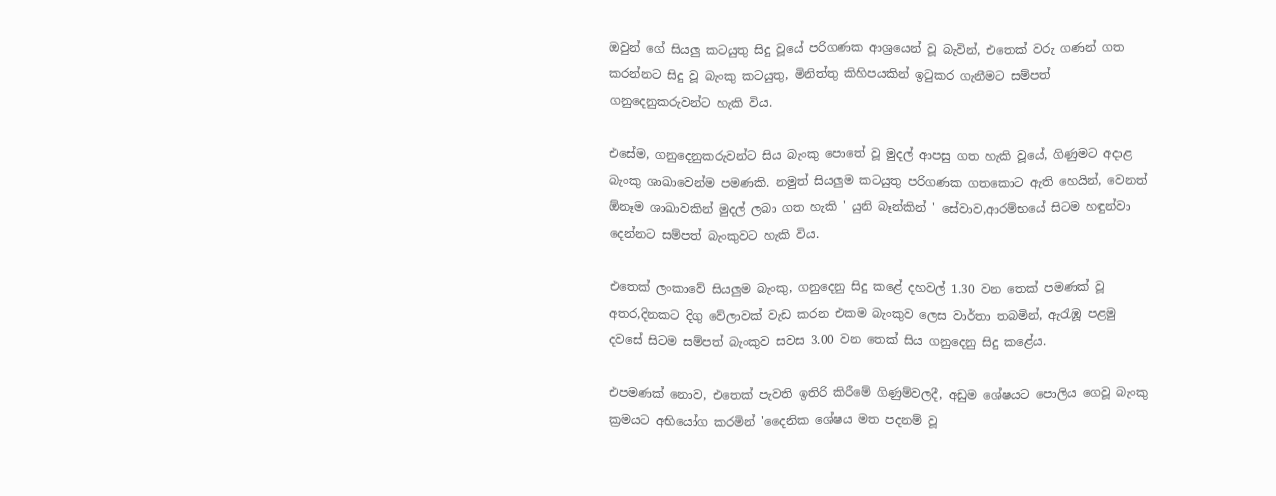ඔවුන් ගේ සියලු කටයුතු සිදු වූයේ පරිගණක ආශ්‍රයෙන් වූ බැවින්, එතෙක් වරු ගණන් ගත කරන්නට සිදු වූ බැංකු කටයුතු, මිනිත්තු කිහිපයකින් ඉටුකර ගැනීමට සම්පත් ගනුදෙනුකරුවන්ට හැකි විය.

එසේම, ගනුදෙනුකරුවන්ට සිය බැංකු පොතේ වූ මුදල් ආපසු ගත හැකි වූයේ, ගිණුමට අදාළ බැංකු ශාඛාවෙන්ම පමණකි. නමුත් සියලුම කටයුතු පරිගණක ගතකොට ඇති හෙයින්, වෙනත් ඕනෑම ශාඛාවකින් මුදල් ලබා ගත හැකි ' යුනි බෑන්කින් ' සේවාව,ආරම්භයේ සිටම හඳුන්වා දෙන්නට සම්පත් බැංකුවට හැකි විය.

එතෙක් ලංකාවේ සියලුම බැංකු, ගනුදෙනු සිදු කළේ දහවල් 1.30 වන තෙක් පමණක් වූ අතර,දිනකට දිගු වේලාවක් වැඩ කරන එකම බැංකුව ලෙස වාර්තා තබමින්, ඇරැඹූ පළමු දවසේ සිටම සම්පත් බැංකුව සවස 3.00 වන තෙක් සිය ගනුදෙනු සිදු කළේය.

එපමණක් නොව, එතෙක් පැවති ඉතිරි කිරීමේ ගිණුම්වලදී, අඩුම ශේෂයට පොලිය ගෙවූ බැංකු ක්‍රමයට අභියෝග කරමින් 'දෛනික ශේෂය මත පදනම් වූ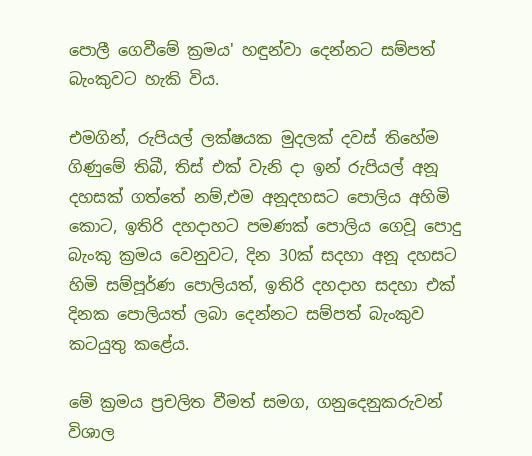පොලී ගෙවීමේ ක්‍රමය' හඳුන්වා දෙන්නට සම්පත් බැංකුවට හැකි විය.

එමගින්, රුපියල් ලක්ෂයක මුදලක් දවස් තිහේම ගිණුමේ තිබී, තිස් එක් වැනි දා ඉන් රුපියල් අනූ දහසක් ගත්තේ නම්,එම අනූදහසට පොලිය අහිමි කොට, ඉතිරි දහදාහට පමණක් පොලිය ගෙවූ පොදු බැංකු ක්‍රමය වෙනුවට, දින 30ක් සදහා අනූ දහසට හිමි සම්පූර්ණ පොලියත්, ඉතිරි දහදාහ සදහා එක් දිනක පොලියත් ලබා දෙන්නට සම්පත් බැංකුව කටයුතු කළේය.

මේ ක්‍රමය ප්‍රචලිත වීමත් සමග, ගනුදෙනුකරුවන් විශාල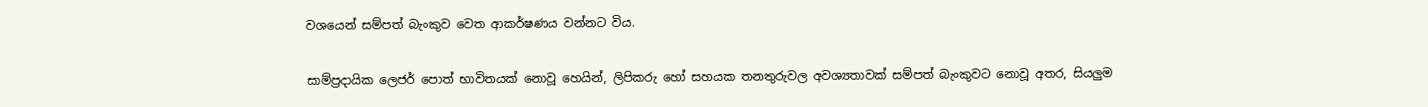වශයෙන් සම්පත් බැංකුව වෙත ආකර්ෂණය වන්නට විය.

සාම්ප්‍රදායික ලෙජර් පොත් භාවිතයක් නොවූ හෙයින්, ලිපිකරු හෝ සහයක තනතුරුවල අවශ්‍යතාවක් සම්පත් බැංකුවට නොවූ අතර, සියලුම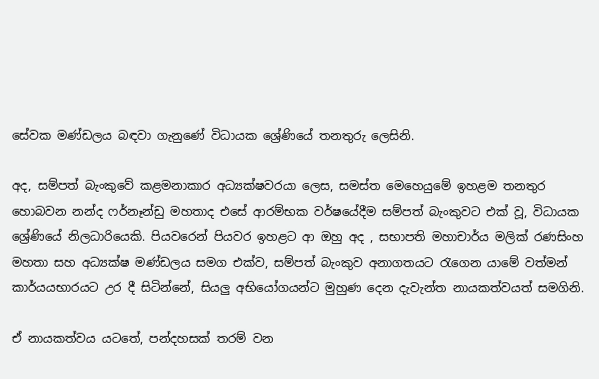සේවක මණ්ඩලය බඳවා ගැනුණේ විධායක ශ්‍රේණියේ තනතුරු ලෙසිනි.

අද, සම්පත් බැංකුවේ කළමනාකාර අධ්‍යක්ෂවරයා ලෙස, සමස්ත මෙහෙයුමේ ඉහළම තනතුර හොබවන නන්ද ෆර්නෑන්ඩු මහතාද එසේ ආරම්භක වර්ෂයේදීම සම්පත් බැංකුවට එක් වූ, විධායක ශ්‍රේණියේ නිලධාරියෙකි. පියවරෙන් පියවර ඉහළට ආ ඔහු අද , සභාපති මහාචාර්ය මලික් රණසිංහ මහතා සහ අධ්‍යක්ෂ මණ්ඩලය සමග එක්ව, සම්පත් බැංකුව අනාගතයට රැගෙන යාමේ වත්මන් කාර්යයභාරයට උර දී සිටින්නේ, සියලු අභියෝගයන්ට මුහුණ දෙන දැවැන්ත නායකත්වයත් සමගිනි.

ඒ නායකත්වය යටතේ, පන්දහසක් තරම් වන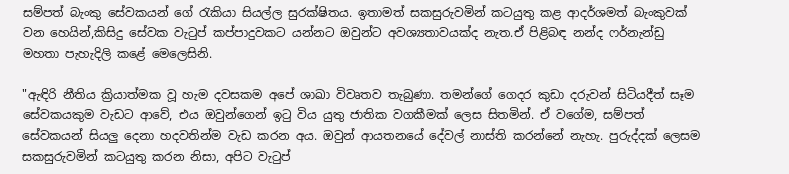සම්පත් බැංකු සේවකයන් ගේ රැකියා සියල්ල සුරක්ෂිතය. ඉතාමත් සකසුරුවමින් කටයුතු කළ ආදර්ශමත් බැංකුවක් වන හෙයින්,කිසිදු සේවක වැටුප් කප්පාදුවකට යන්නට ඔවුන්ට අවශ්‍යතාවයක්ද නැත.ඒ පිළිබඳ නන්ද ෆර්නැන්ඩු මහතා පැහැදිලි කළේ මෙලෙසිනි.

"ඇඳිරි නීතිය ක්‍රියාත්මක වූ හැම දවසකම අපේ ශාඛා විවෘතව තැබුණා. තමන්ගේ ගෙදර කුඩා දරුවන් සිටියදීත් සෑම සේවකයකුම වැඩට ආවේ, එය ඔවුන්ගෙන් ඉටු විය යුතු ජාතික වගකීමක් ලෙස සිතමින්. ඒ වගේම, සම්පත් සේවකයන් සියලු දෙනා හදවතින්ම වැඩ කරන අය. ඔවුන් ආයතනයේ දේවල් නාස්ති කරන්නේ නැහැ. පුරුද්දක් ලෙසම සකසුරුවමින් කටයුතු කරන නිසා, අපිට වැටුප්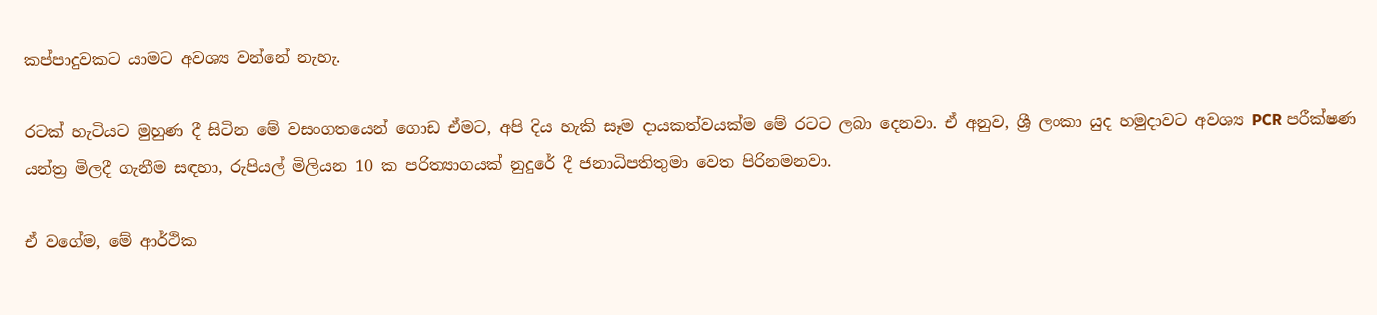කප්පාදුවකට යාමට අවශ්‍ය වන්නේ නැහැ.

රටක් හැටියට මුහුණ දී සිටින මේ වසංගතයෙන් ගොඩ ඒමට, අපි දිය හැකි සෑම දායකත්වයක්ම මේ රටට ලබා දෙනවා. ඒ අනුව, ශ්‍රී ලංකා යුද හමුදාවට අවශ්‍ය PCR පරීක්ෂණ යන්ත්‍ර මිලදී ගැනීම සඳහා, රුපියල් මිලියන 10 ක පරිත්‍යාගයක් නුදුරේ දී ජනාධිපතිතුමා වෙත පිරිනමනවා.

ඒ වගේම, මේ ආර්ථික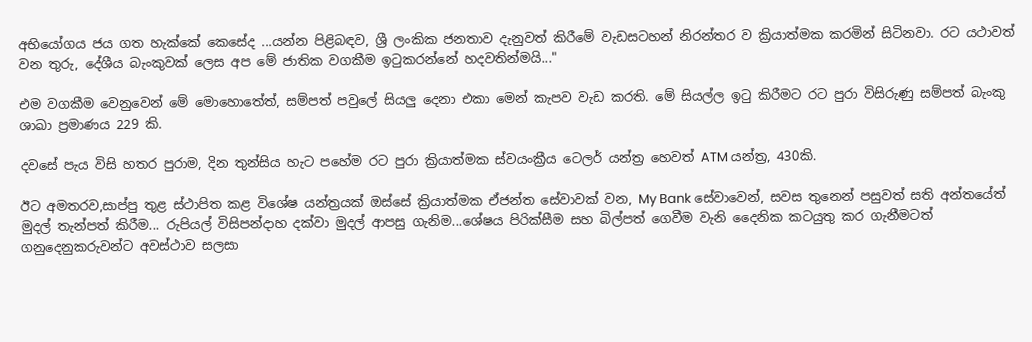අභියෝගය ජය ගත හැක්කේ කෙසේද ...යන්න පිළිබඳව, ශ්‍රී ලංකික ජනතාව දැනුවත් කිරීමේ වැඩසටහන් නිරන්තර ව ක්‍රියාත්මක කරමින් සිටිනවා. රට යථාවත් වන තුරු, දේශීය බැංකුවක් ලෙස අප මේ ජාතික වගකීම ඉටුකරන්නේ හදවතින්මයි..."

එම වගකීම වෙනුවෙන් මේ මොහොතේත්, සම්පත් පවුලේ සියලු දෙනා එකා මෙන් කැපව වැඩ කරති. මේ සියල්ල ඉටු කිරීමට රට පුරා විසිරුණු සම්පත් බැංකු ශාඛා ප්‍රමාණය 229 කි.

දවසේ පැය විසි හතර පුරාම, දින තුන්සිය හැට පහේම රට පුරා ක්‍රියාත්මක ස්වයංක්‍රීය ටෙලර් යන්ත්‍ර හෙවත් ATM යන්ත්‍ර, 430කි.

ඊට අමතරව,සාප්පු තුළ ස්ථාපිත කළ විශේෂ යන්ත්‍රයක් ඔස්සේ ක්‍රියාත්මක ඒජන්ත සේවාවක් වන, My Bank සේවාවෙන්, සවස තුනෙන් පසුවත් සති අන්තයේත් මුදල් තැන්පත් කිරීම... රුපියල් විසිපන්දාහ දක්වා මුදල් ආපසු ගැනිම...ශේෂය පිරික්සීම සහ බිල්පත් ගෙවීම වැනි දෛනික කටයුතු කර ගැනීමටත් ගනුදෙනුකරුවන්ට අවස්ථාව සලසා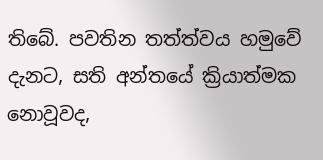තිබේ. පවතින තත්ත්වය හමුවේ දැනට, සති අන්තයේ ක්‍රියාත්මක නොවූවද,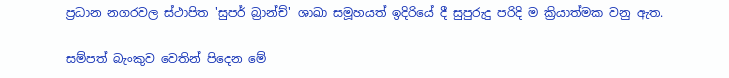ප්‍රධාන නගරවල ස්ථාපිත 'සුපර් බ්‍රාන්ච්' ශාඛා සමූහයත් ඉදිරියේ දී සුපුරුදු පරිදි ම ක්‍රියාත්මක වනු ඇත.

සම්පත් බැංකුව වෙතින් පිදෙන මේ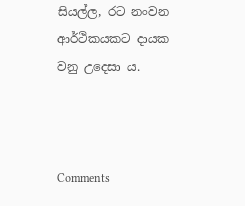සියල්ල, රට නංවන ආර්ථිකයකට දායක වනු උදෙසා ය.



Comments